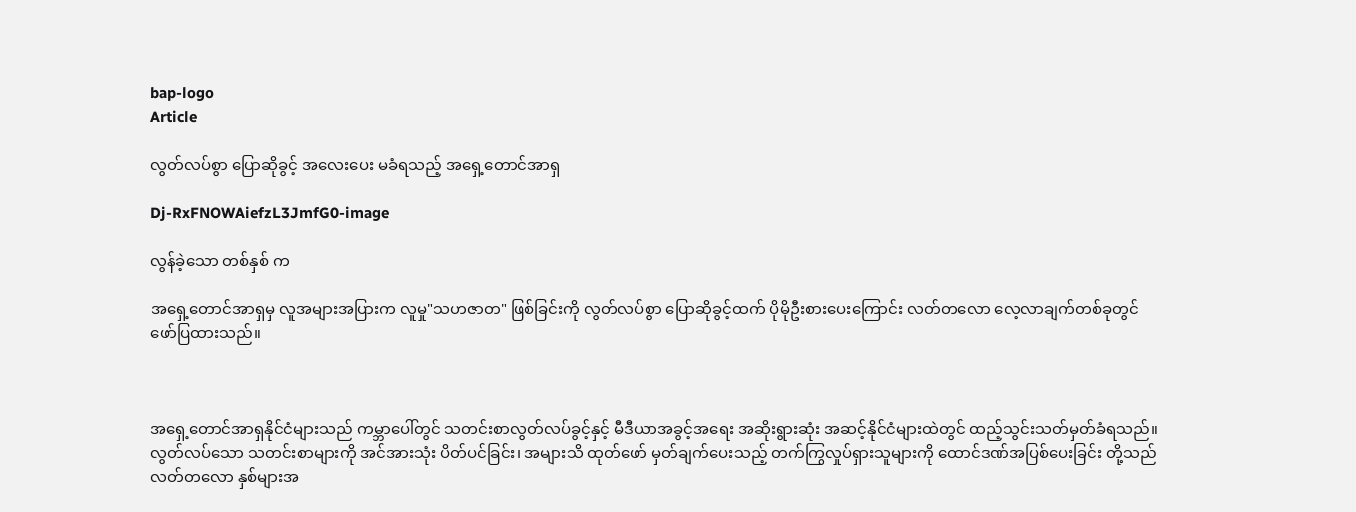bap-logo
Article

လွတ်လပ်စွာ ပြောဆိုခွင့် အလေးပေး မခံရသည့် အရှေ့တောင်အာရှ

Dj-RxFNOWAiefzL3JmfG0-image

လွန်ခဲ့သော တစ်နှစ် က

အရှေ့တောင်အာရှမှ လူအများအပြားက လူမှု"သဟဇာတ" ဖြစ်ခြင်းကို လွတ်လပ်စွာ ပြောဆိုခွင့်ထက် ပိုမိုဦးစားပေးကြောင်း လတ်တလော လေ့လာချက်တစ်ခုတွင် ဖော်ပြထားသည်။



အရှေ့တောင်အာရှနိုင်ငံများသည် ကမ္ဘာပေါ်တွင် သတင်းစာလွတ်လပ်ခွင့်နှင့် မီဒီယာအခွင့်အရေး အဆိုးရွားဆုံး အဆင့်နိုင်ငံများထဲတွင် ထည့်သွင်းသတ်မှတ်ခံရသည်။ လွတ်လပ်သော သတင်းစာများကို အင်အားသုံး ပိတ်ပင်ခြင်း၊ အများသိ ထုတ်ဖော် မှတ်ချက်ပေးသည့် တက်ကြွလှုပ်ရှားသူများကို ထောင်ဒဏ်အပြစ်ပေးခြင်း တို့သည် လတ်တလော နှစ်များအ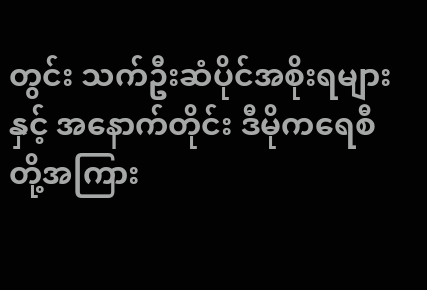တွင်း သက်ဦးဆံပိုင်အစိုးရများနှင့် အနောက်တိုင်း ဒီမိုကရေစီတို့အကြား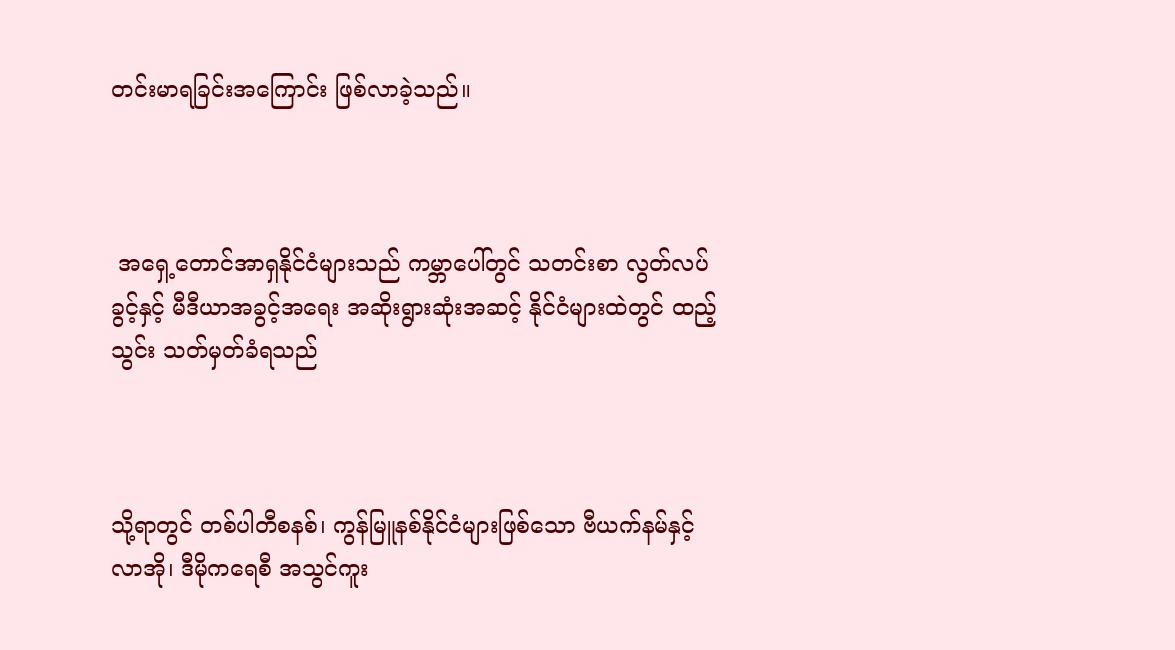တင်းမာရခြင်းအကြောင်း ဖြစ်လာခဲ့သည်။



 အရှေ့တောင်အာရှနိုင်ငံများသည် ကမ္ဘာပေါ်တွင် သတင်းစာ လွတ်လပ်ခွင့်နှင့် မီဒီယာအခွင့်အရေး အဆိုးရွားဆုံးအဆင့် နိုင်ငံများထဲတွင် ထည့်သွင်း သတ်မှတ်ခံရသည်



သို့ရာတွင် တစ်ပါတီစနစ်၊ ကွန်မြူနစ်နိုင်ငံများဖြစ်သော ဗီယက်နမ်နှင့် လာအို၊ ဒီမိုကရေစီ အသွင်ကူး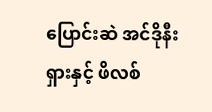ပြောင်းဆဲ အင်ဒိုနီးရှားနှင့် ဖိလစ်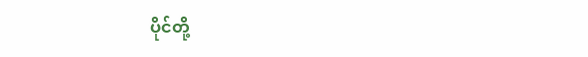ပိုင်တို့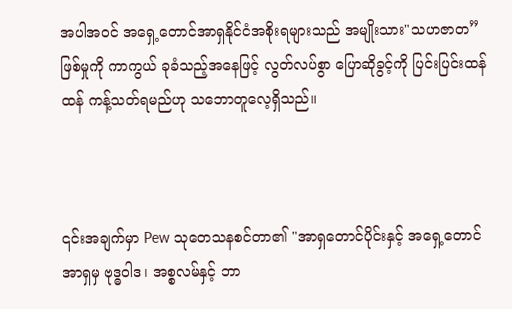အပါအဝင် အရှေ့တောင်အာရှနိုင်ငံအစိုးရများသည် အမျိုးသား"သဟဇာတ” ဖြစ်မှုကို ကာကွယ် ခုခံသည့်အနေဖြင့် လွတ်လပ်စွာ ပြောဆိုခွင့်ကို ပြင်းပြင်းထန်ထန် ကန့်သတ်ရမည်ဟု သဘောတူလေ့ရှိသည်။



၎င်းအချက်မှာ Pew သုတေသနစင်တာ၏ "အာရှတောင်ပိုင်းနှင့် အရှေ့တောင်အာရှမှ ဗုဒ္ဓဝါဒ၊ အစ္စလမ်နှင့် ဘာ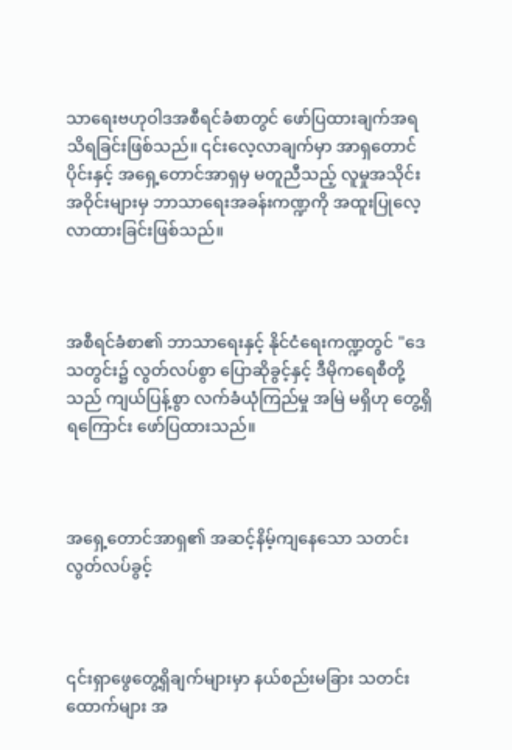သာရေးဗဟုဝါဒအစီရင်ခံစာတွင် ဖော်ပြထားချက်အရ သိရခြင်းဖြစ်သည်။ ၎င်းလေ့လာချက်မှာ အာရှတောင်ပိုင်းနှင့် အရှေ့တောင်အာရှမှ မတူညီသည့် လူမှုအသိုင်းအဝိုင်းများမှ ဘာသာရေးအခန်းကဏ္ဍကို အထူးပြုလေ့လာထားခြင်းဖြစ်သည်။



အစီရင်ခံစာ၏ ဘာသာရေးနှင့် နိုင်ငံရေးကဏ္ဍတွင် "ဒေသတွင်း၌ လွတ်လပ်စွာ ပြောဆိုခွင့်နှင့် ဒီမိုကရေစီတို့သည် ကျယ်ပြန့်စွာ လက်ခံယုံကြည်မှု အမြဲ မရှိဟု တွေ့ရှိရကြောင်း ဖော်ပြထားသည်။



အရှေ့တောင်အာရှ၏ အဆင့်နိမ့်ကျနေသော သတင်းလွတ်လပ်ခွင့်



၎င်းရှာဖွေတွေ့ရှိချက်များမှာ နယ်စည်းမခြား သတင်းထောက်များ အ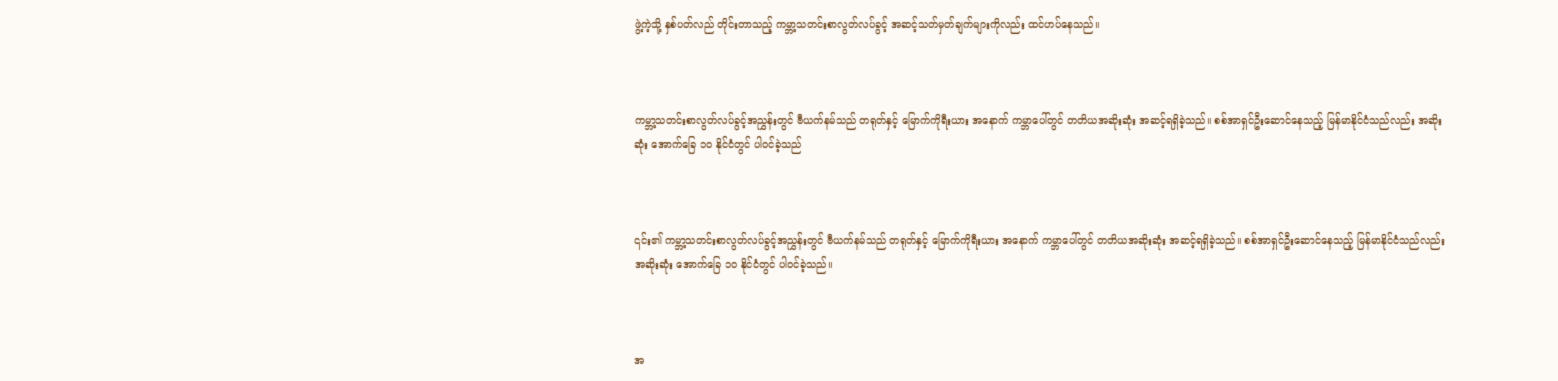ဖွဲ့ကဲ့သို့ နှစ်ပတ်လည် တိုင်းတာသည့် ကမ္ဘာ့သတင်းစာလွတ်လပ်ခွင့် အဆင့်သတ်မှတ်ချက်များကိုလည်း ထင်ဟပ်နေသည်။



ကမ္ဘာ့သတင်းစာလွတ်လပ်ခွင့်အညွှန်းတွင် ဗီယက်နမ်သည် တရုတ်နှင့် မြောက်ကိုရီးယား အနောက် ကမ္ဘာပေါ်တွင် တတိယအဆိုးဆုံး အဆင့်ရရှိခဲ့သည်။ စစ်အာရှင်ဦးဆောင်နေသည့် မြန်မာနိုင်ငံသည်လည်း အဆိုးဆုံး အောက်ခြေ ၁၀ နိုင်ငံတွင် ပါဝင်ခဲ့သည်



၎င်း၏ ကမ္ဘာ့သတင်းစာလွတ်လပ်ခွင့်အညွှန်းတွင် ဗီယက်နမ်သည် တရုတ်နှင့် မြောက်ကိုရီးယား အနောက် ကမ္ဘာပေါ်တွင် တတိယအဆိုးဆုံး အဆင့်ရရှိခဲ့သည်။ စစ်အာရှင်ဦးဆောင်နေသည့် မြန်မာနိုင်ငံသည်လည်း အဆိုးဆုံး အောက်ခြေ ၁၀ နိုင်ငံတွင် ပါဝင်ခဲ့သည်။



အ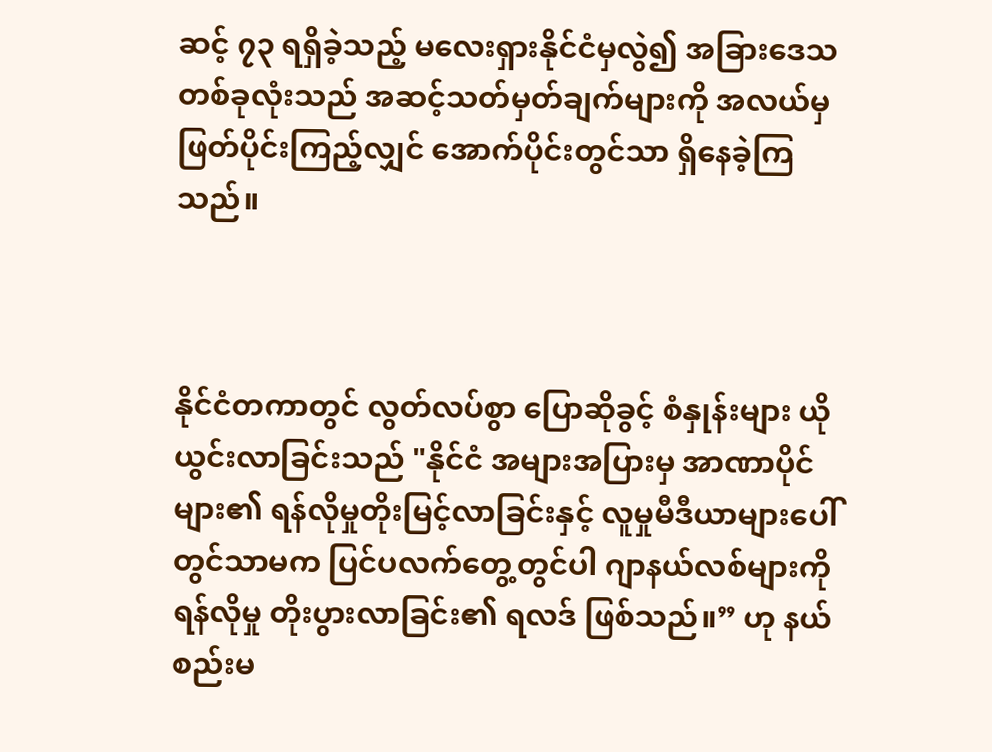ဆင့် ၇၃ ရရှိခဲ့သည့် မလေးရှားနိုင်ငံမှလွဲ၍ အခြားဒေသတစ်ခုလုံးသည် အဆင့်သတ်မှတ်ချက်များကို အလယ်မှ ဖြတ်ပိုင်းကြည့်လျှင် အောက်ပိုင်းတွင်သာ ရှိနေခဲ့ကြသည်။



နိုင်ငံတကာတွင် လွတ်လပ်စွာ ပြောဆိုခွင့် စံနှုန်းများ ယိုယွင်းလာခြင်းသည် "နိုင်ငံ အများအပြားမှ အာဏာပိုင်များ၏ ရန်လိုမှုတိုးမြင့်လာခြင်းနှင့် လူမှုမီဒီယာများပေါ်တွင်သာမက ပြင်ပလက်တွေ့တွင်ပါ ဂျာနယ်လစ်များကို ရန်လိုမှု တိုးပွားလာခြင်း၏ ရလဒ် ဖြစ်သည်။” ဟု နယ်စည်းမ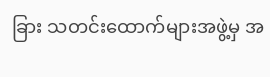ခြား သတင်းထောက်များအဖွဲ့မှ အ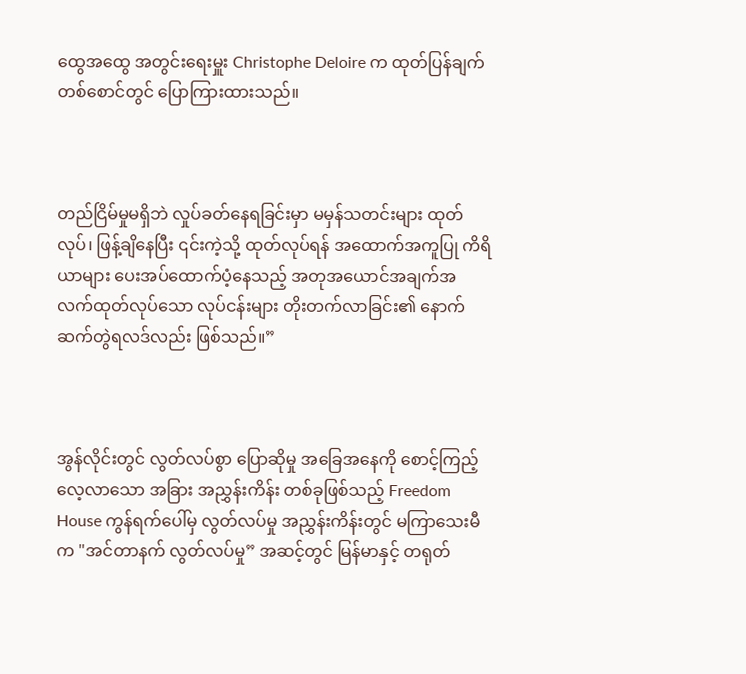ထွေအထွေ အတွင်းရေးမှူး Christophe Deloire က ထုတ်ပြန်ချက်တစ်စောင်တွင် ပြောကြားထားသည်။



တည်ငြိမ်မှုမရှိဘဲ လှုပ်ခတ်နေရခြင်းမှာ မမှန်သတင်းများ ထုတ်လုပ်၊ ဖြန့်ချိနေပြီး ၎င်းကဲ့သို့ ထုတ်လုပ်ရန် အထောက်အကူပြု ကိရိယာများ ပေးအပ်ထောက်ပံ့နေသည့် အတုအယောင်အချက်အလက်ထုတ်လုပ်သော လုပ်ငန်းများ တိုးတက်လာခြင်း၏ နောက်ဆက်တွဲရလဒ်လည်း ဖြစ်သည်။”



အွန်လိုင်းတွင် လွတ်လပ်စွာ ပြောဆိုမှု အခြေအနေကို စောင့်ကြည့်လေ့လာသော အခြား အညွှန်းကိန်း တစ်ခုဖြစ်သည့် Freedom House ကွန်ရက်ပေါ်မှ လွတ်လပ်မှု အညွှန်းကိန်းတွင် မကြာသေးမီက "အင်တာနက် လွတ်လပ်မှု” အဆင့်တွင် မြန်မာနှင့် တရုတ်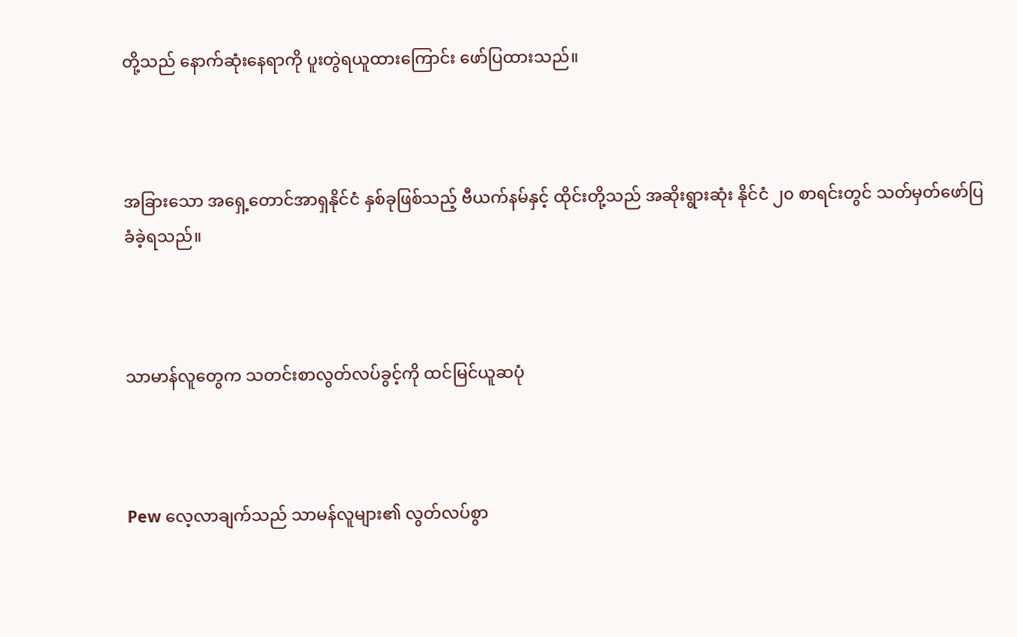တို့သည် နောက်ဆုံးနေရာကို ပူးတွဲရယူထားကြောင်း ဖော်ပြထားသည်။



အခြားသော အရှေ့တောင်အာရှနိုင်ငံ နှစ်ခုဖြစ်သည့် ဗီယက်နမ်နှင့် ထိုင်းတို့သည် အဆိုးရွားဆုံး နိုင်ငံ ၂၀ စာရင်းတွင် သတ်မှတ်ဖော်ပြခံခဲ့ရသည်။



သာမာန်လူတွေက သတင်းစာလွတ်လပ်ခွင့်ကို ထင်မြင်ယူဆပုံ



Pew လေ့လာချက်သည် သာမန်လူများ၏ လွတ်လပ်စွာ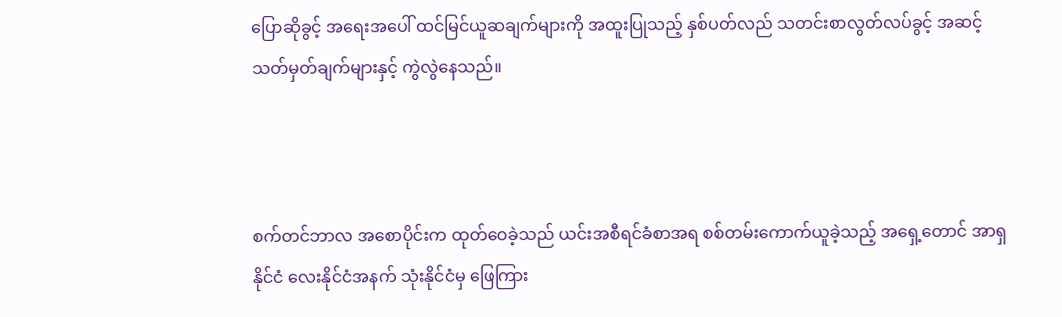ပြောဆိုခွင့် အရေးအပေါ် ထင်မြင်ယူဆချက်များကို အထူးပြုသည့် နှစ်ပတ်လည် သတင်းစာလွတ်လပ်ခွင့် အဆင့်သတ်မှတ်ချက်များနှင့် ကွဲလွဲနေသည်။



စက်တင်ဘာလ အစောပိုင်းက ထုတ်ဝေခဲ့သည် ယင်းအစီရင်ခံစာအရ စစ်တမ်းကောက်ယူခဲ့သည့် အရှေ့တောင် အာရှနိုင်ငံ လေးနိုင်ငံအနက် သုံးနိုင်ငံမှ ဖြေကြား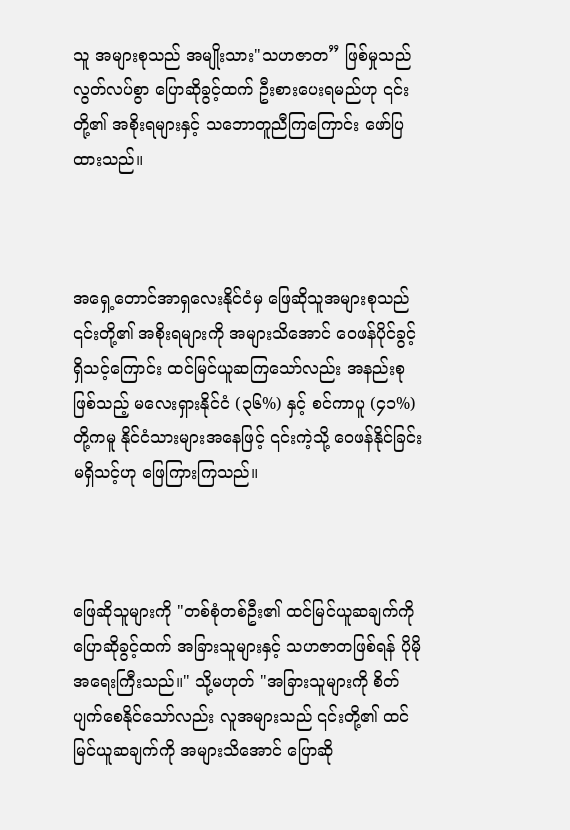သူ အများစုသည် အမျိုးသား"သဟဇာတ” ဖြစ်မှုသည် လွတ်လပ်စွာ ပြောဆိုခွင့်ထက် ဦးစားပေးရမည်ဟု ၎င်းတို့၏ အစိုးရများနှင့် သဘောတူညီကြကြောင်း ဖော်ပြထားသည်။



အရှေ့တောင်အာရှလေးနိုင်ငံမှ ဖြေဆိုသူအများစုသည် ၎င်းတို့၏ အစိုးရများကို အများသိအောင် ဝေဖန်ပိုင်ခွင့် ရှိသင့်ကြောင်း ထင်မြင်ယူဆကြသော်လည်း အနည်းစုဖြစ်သည့် မလေးရှားနိုင်ငံ (၃၆%) နှင့် စင်ကာပူ (၄၁%) တို့ကမူ နိုင်ငံသားများအနေဖြင့် ၎င်းကဲ့သို့ ဝေဖန်နိုင်ခြင်း မရှိသင့်ဟု ဖြေကြားကြသည်။



ဖြေဆိုသူများကို "တစ်စုံတစ်ဦး၏ ထင်မြင်ယူဆချက်ကို ပြောဆိုခွင့်ထက် အခြားသူများနှင့် သဟဇာတဖြစ်ရန် ပိုမိုအရေးကြီးသည်။" သို့မဟုတ် "အခြားသူများကို စိတ်ပျက်စေနိုင်သော်လည်း လူအများသည် ၎င်းတို့၏ ထင်မြင်ယူဆချက်ကို အများသိအောင် ပြောဆို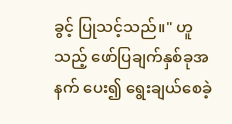ခွင့် ပြုသင့်သည်။" ဟူသည့် ဖော်ပြချက်နှစ်ခုအနက် ပေး၍ ရွေးချယ်စေခဲ့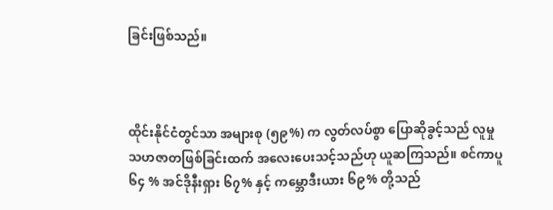ခြင်းဖြစ်သည်။



ထိုင်းနိုင်ငံတွင်သာ အများစု (၅၉%) က လွတ်လပ်စွာ ပြောဆိုခွင့်သည် လူမှုသဟဇာတဖြစ်ခြင်းထက် အလေးပေးသင့်သည်ဟု ယူဆကြသည်။ စင်ကာပူ ၆၄ % အင်ဒိုနီးရှား ၆၇% နှင့် ကမ္ဘောဒီးယား ၆၉% တို့သည်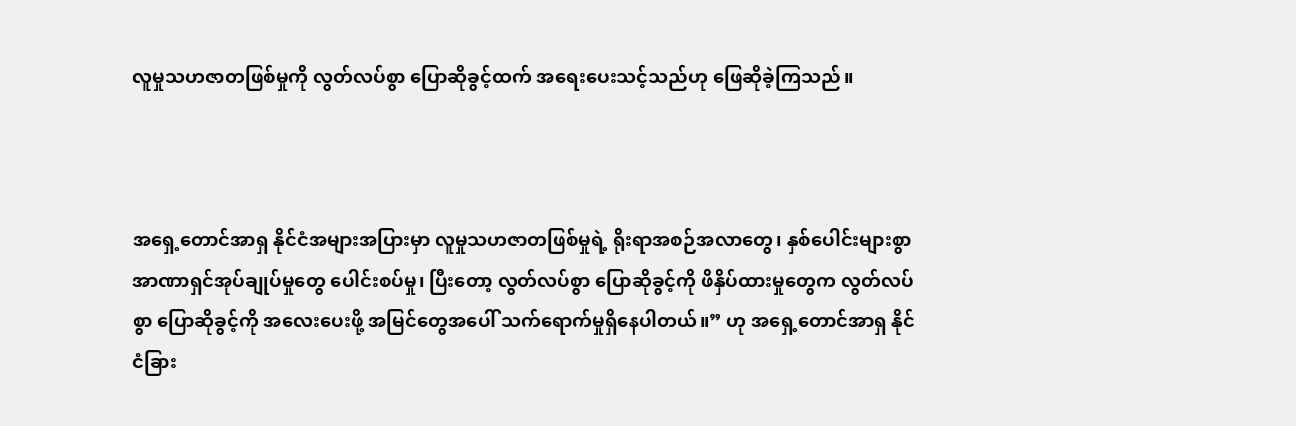လူမှုသဟဇာတဖြစ်မှုကို လွတ်လပ်စွာ ပြောဆိုခွင့်ထက် အရေးပေးသင့်သည်ဟု ဖြေဆိုခဲ့ကြသည်။



အရှေ့တောင်အာရှ နိုင်ငံအများအပြားမှာ လူမှုသဟဇာတဖြစ်မှုရဲ့ ရိုးရာအစဉ်အလာတွေ၊ နှစ်ပေါင်းများစွာ အာဏာရှင်အုပ်ချုပ်မှုတွေ ပေါင်းစပ်မှု၊ ပြီးတော့ လွတ်လပ်စွာ ပြောဆိုခွင့်ကို ဖိနှိပ်ထားမှုတွေက လွတ်လပ်စွာ ပြောဆိုခွင့်ကို အလေးပေးဖို့ အမြင်တွေအပေါ် သက်ရောက်မှုရှိနေပါတယ်။” ဟု အရှေ့တောင်အာရှ နိုင်ငံခြား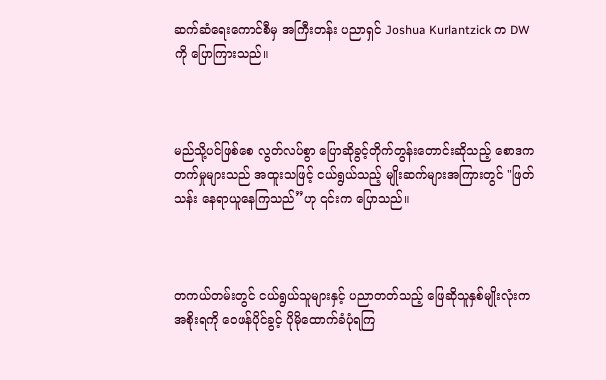ဆက်ဆံရေးကောင်စီမှ အကြီးတန်း ပညာရှင် Joshua Kurlantzick က DW ကို ပြောကြားသည်။



မည်သို့ပင်ဖြစ်စေ လွတ်လပ်စွာ ပြောဆိုခွင့်တိုက်တွန်းတောင်းဆိုသည့် စောဒကတက်မှုများသည် အထူးသဖြင့် ငယ်ရွယ်သည့် မျိုးဆက်များအကြားတွင် "ဖြတ်သန်း နေရာယူနေကြသည်”ဟု ၎င်းက ပြောသည်။



တကယ်တမ်းတွင် ငယ်ရွယ်သူများနှင့် ပညာတတ်သည့် ဖြေဆိုသူနှစ်မျိုးလုံးက အစိုးရကို ဝေဖန်ပိုင်ခွင့် ပိုမိုထောက်ခံပုံရကြ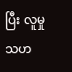ပြီး လူမှုသဟ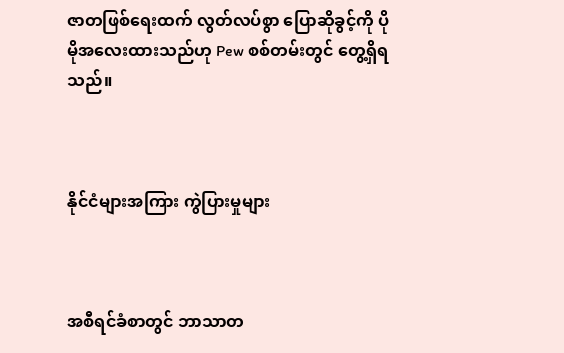ဇာတဖြစ်ရေးထက် လွတ်လပ်စွာ ပြောဆိုခွင့်ကို ပိုမိုအလေးထားသည်ဟု Pew စစ်တမ်းတွင် တွေ့ရှိရသည်။



နိုင်ငံများအကြား ကွဲပြားမှုများ



အစီရင်ခံစာတွင် ဘာသာတ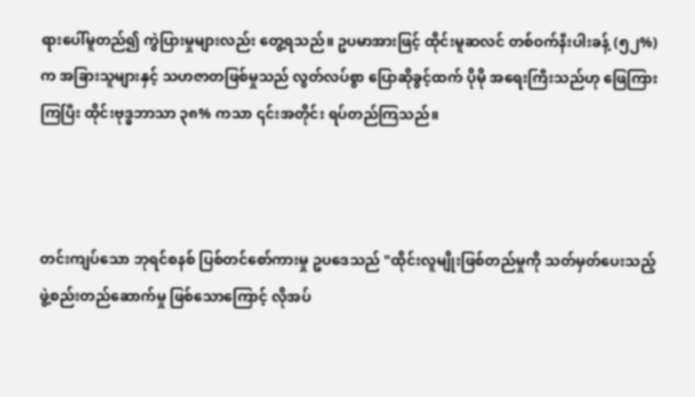ရားပေါ်မူတည်၍ ကွဲပြားမှုများလည်း တွေ့ရသည်။ ဥပမာအားဖြင့် ထိုင်းမူဆလင် တစ်ဝက်နီးပါးခန့် (၅၂%) က အခြားသူများနှင့် သဟဇာတဖြစ်မှုသည် လွတ်လပ်စွာ ပြောဆိုခွင့်ထက် ပိုမို အရေးကြီးသည်ဟု ဖြေကြားကြပြီး ထိုင်းဗုဒ္ဓဘာသာ ၃၈% ကသာ ၎င်းအတိုင်း ရပ်တည်ကြသည်။



တင်းကျပ်သော ဘုရင်စနစ် ပြစ်တင်စော်ကားမှု ဥပဒေသည် "ထိုင်းလူမျိုးဖြစ်တည်မှုကို သတ်မှတ်ပေးသည့် ဖွဲ့စည်းတည်ဆောက်မှု ဖြစ်သောကြောင့် လိုအပ်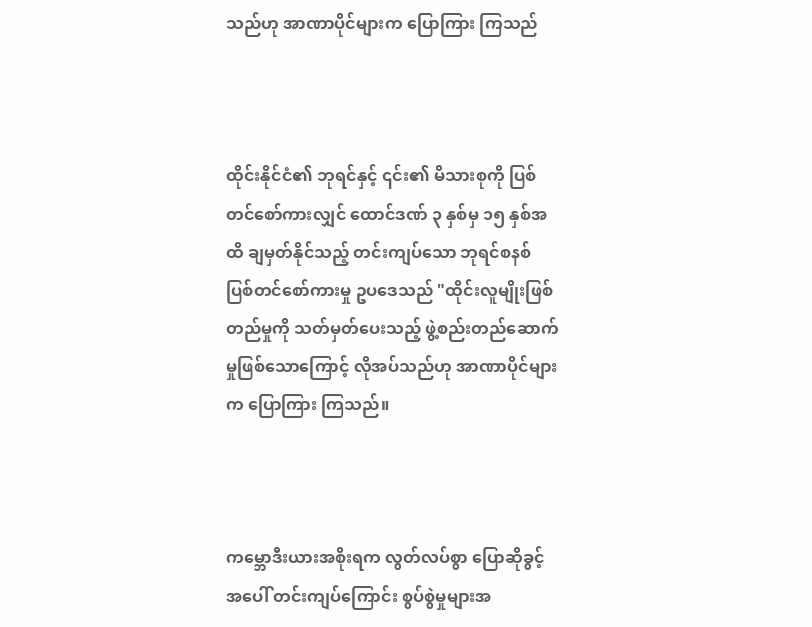သည်ဟု အာဏာပိုင်များက ပြောကြား ကြသည်



ထိုင်းနိုင်ငံ၏ ဘုရင်နှင့် ၎င်း၏ မိသားစုကို ပြစ်တင်စော်ကားလျှင် ထောင်ဒဏ် ၃ နှစ်မှ ၁၅ နှစ်အထိ ချမှတ်နိုင်သည့် တင်းကျပ်သော ဘုရင်စနစ် ပြစ်တင်စော်ကားမှု ဥပဒေသည် "ထိုင်းလူမျိုးဖြစ်တည်မှုကို သတ်မှတ်ပေးသည့် ဖွဲ့စည်းတည်ဆောက်မှုဖြစ်သောကြောင့် လိုအပ်သည်ဟု အာဏာပိုင်များက ပြောကြား ကြသည်။



ကမ္ဘောဒီးယားအစိုးရက လွတ်လပ်စွာ ပြောဆိုခွင့်အပေါ် တင်းကျပ်ကြောင်း စွပ်စွဲမှုများအ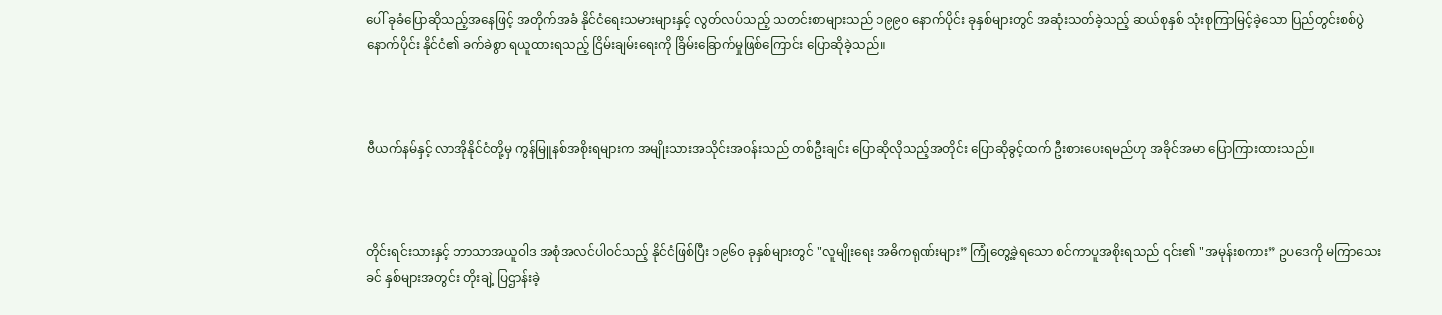ပေါ် ခုခံပြောဆိုသည့်အနေဖြင့် အတိုက်အခံ နိုင်ငံရေးသမားများနှင့် လွတ်လပ်သည့် သတင်းစာများသည် ၁၉၉၀ နောက်ပိုင်း ခုနှစ်များတွင် အဆုံးသတ်ခဲ့သည့် ဆယ်စုနှစ် သုံးစုကြာမြင့်ခဲ့သော ပြည်တွင်းစစ်ပွဲနောက်ပိုင်း နိုင်ငံ၏ ခက်ခဲစွာ ရယူထားရသည့် ငြိမ်းချမ်းရေးကို ခြိမ်းခြောက်မှုဖြစ်ကြောင်း ပြောဆိုခဲ့သည်။



ဗီယက်နမ်နှင့် လာအိုနိုင်ငံတို့မှ ကွန်မြူနစ်အစိုးရများက အမျိုးသားအသိုင်းအဝန်းသည် တစ်ဦးချင်း ပြောဆိုလိုသည့်အတိုင်း ပြောဆိုခွင့်ထက် ဦးစားပေးရမည်ဟု အခိုင်အမာ ပြောကြားထားသည်။



တိုင်းရင်းသားနှင့် ဘာသာအယူဝါဒ အစုံအလင်ပါဝင်သည့် နိုင်ငံဖြစ်ပြီး ၁၉၆၀ ခုနှစ်များတွင် "လူမျိုးရေး အဓိကရုဏ်းများ” ကြုံတွေ့ခဲ့ရသော စင်ကာပူအစိုးရသည် ၎င်း၏ "အမုန်းစကား” ဥပဒေကို မကြာသေးခင် နှစ်များအတွင်း တိုးချဲ့ ပြဌာန်းခဲ့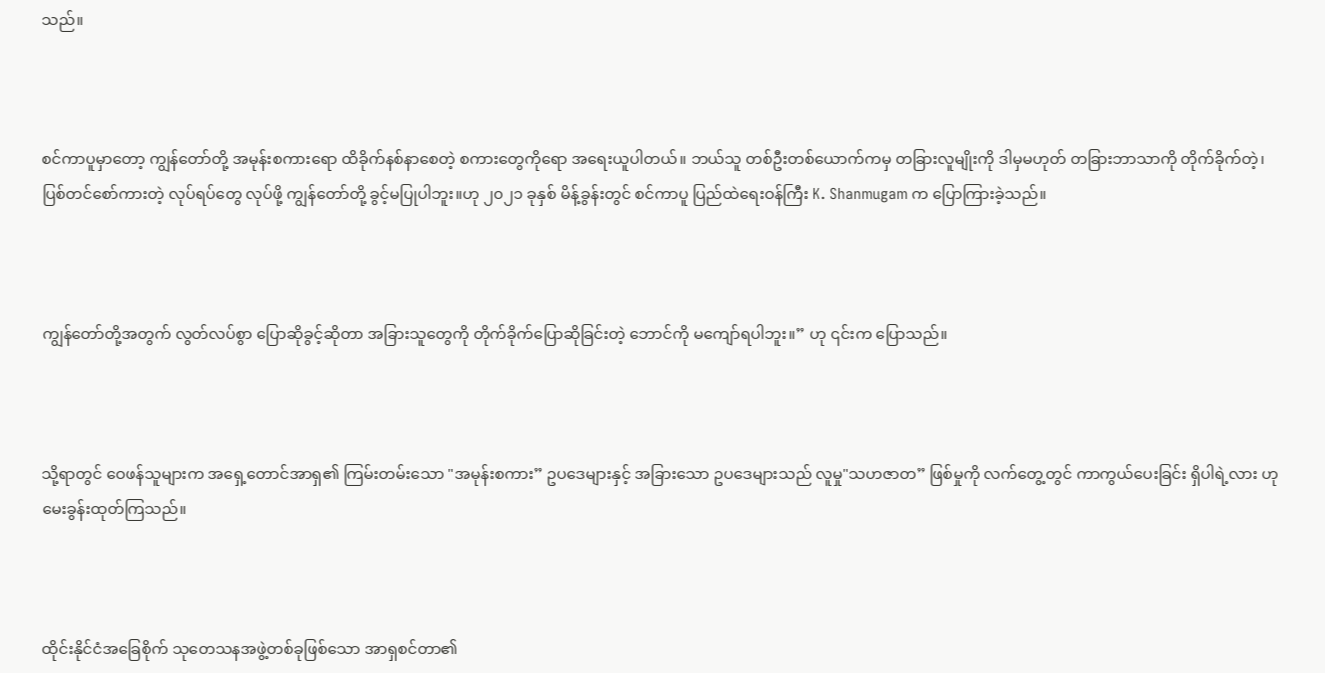သည်။



စင်ကာပူမှာတော့ ကျွန်တော်တို့ အမုန်းစကားရော ထိခိုက်နစ်နာစေတဲ့ စကားတွေကိုရော အရေးယူပါတယ်။ ဘယ်သူ တစ်ဦးတစ်ယောက်ကမှ တခြားလူမျိုးကို ဒါမှမဟုတ် တခြားဘာသာကို တိုက်ခိုက်တဲ့၊ ပြစ်တင်စော်ကားတဲ့ လုပ်ရပ်တွေ လုပ်ဖို့ ကျွန်တော်တို့ ခွင့်မပြုပါဘူး။ဟု ၂၀၂၁ ခုနှစ် မိန့်ခွန်းတွင် စင်ကာပူ ပြည်ထဲရေးဝန်‌ကြီး K. Shanmugam က ပြောကြားခဲ့သည်။



ကျွန်တော်တို့အတွက် လွတ်လပ်စွာ ပြောဆိုခွင့်ဆိုတာ အခြားသူတွေကို တိုက်ခိုက်ပြောဆိုခြင်းတဲ့ ဘောင်ကို မကျော်ရပါဘူး။” ဟု ၎င်းက ပြောသည်။



သို့ရာတွင် ဝေဖန်သူများက အရှေ့တောင်အာရှ၏ ကြမ်းတမ်းသော "အမုန်းစကား” ဥပဒေများနှင့် အခြားသော ဥပဒေများသည် လူမှု"သဟဇာတ” ဖြစ်မှုကို လက်တွေ့တွင် ကာကွယ်ပေးခြင်း ရှိပါရဲ့လား ဟု မေးခွန်းထုတ်ကြသည်။



ထိုင်းနိုင်ငံအခြေစိုက် သုတေသနအဖွဲ့တစ်ခုဖြစ်သော အာရှစင်တာ၏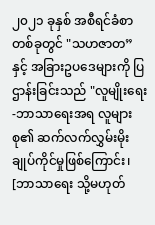၂၀၂၁ ခုနှစ် အစီရင်ခံစာတစ်ခုတွင် "သဟဇာတ” နှင့် အခြားဥပဒေများကို ပြဌာန်းခြင်းသည် "လူမျိုးရေး-ဘာသာရေးအရ လူများစု၏ ဆက်လက်လွှမ်းမိုးချုပ်ကိုင်မှုဖြစ်ကြောင်း၊ [ဘာသာရေး သို့မဟုတ်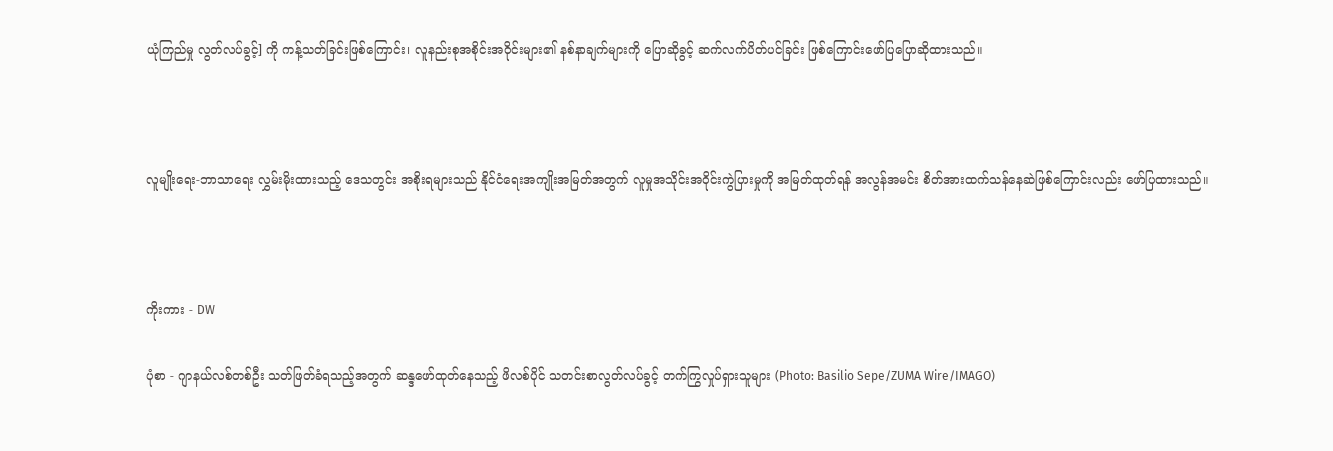ယုံကြည်မှု လွတ်လပ်ခွင့်] ကို ကန့်သတ်ခြင်းဖြစ်ကြောင်း၊ လူနည်းစုအစိုင်းအဝိုင်းများ၏ နစ်နာချက်များကို ပြောဆိုခွင့် ဆက်လက်ပိတ်ပင်ခြင်း ဖြစ်ကြောင်းဖော်ပြပြောဆိုထားသည်။



လူမျိုးရေး-ဘာသာရေး လွှမ်းမိုးထားသည့် ဒေသတွင်း အစိုးရများသည် နိုင်ငံရေးအကျိုးအမြတ်အတွက် လူမှုအသိုင်းအဝိုင်းကွဲပြားမှုကို အမြတ်ထုတ်ရန် အလွန်အမင်း စိတ်အားထက်သန်နေဆဲဖြစ်ကြောင်းလည်း ဖော်ပြထားသည်။



ကိုးကား - DW

ပုံစာ - ဂျာနယ်လစ်တစ်ဦး သတ်ဖြတ်ခံရသည့်အတွက် ဆန္ဒဖော်ထုတ်နေသည့် ဖိလစ်ပိုင် သတင်းစာလွတ်လပ်ခွင့် တက်ကြွလှုပ်ရှားသူများ (Photo: Basilio Sepe/ZUMA Wire/IMAGO)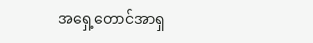အရှေ့တောင်အာရှ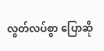လွတ်လပ်စွာ ပြောဆို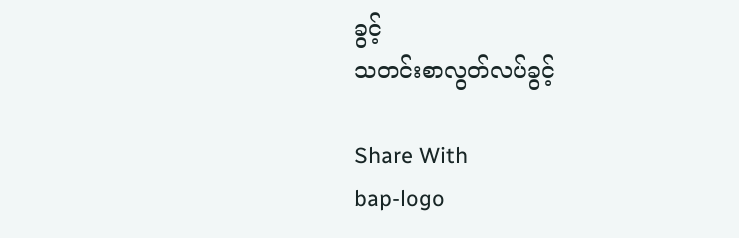ခွင့်
သတင်းစာလွတ်လပ်ခွင့်

Share With
bap-logo